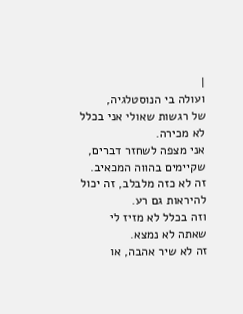|
ועולה בי הנוסטלגיה,
של רגשות שאולי אני בכלל
לא מכירה.
אני מצפה לשחזר דברים,
שקיימים בהווה המכאיב.
זה לא כזה מלבלב, זה יכול להיראות גם רע.
וזה בכלל לא מזיז לי
שאתה לא נמצא.
זה לא שיר אהבה, או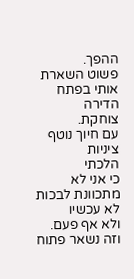ההפך.
פשוט השארת אותי בפתח הדירה
צוחקת.
עם חיוך נוטף ציניות
הלכתי
כי אני לא מתכוונת לבכות
לא עכשיו
ולא אף פעם.
וזה נשאר פתוח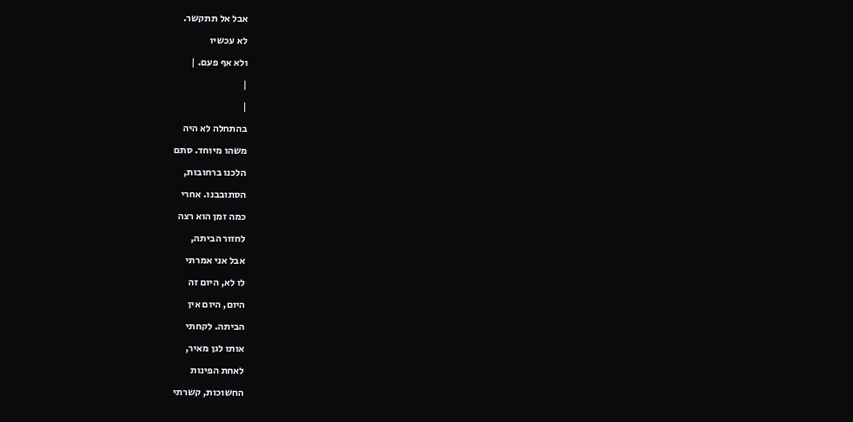אבל אל תתקשר.
לא עכשיו
ולא אף פעם. |
|
|
בהתחלה לא היה
משהו מיוחד. סתם
הלכנו ברחובות,
הסתובבנו. אחרי
כמה זמן הוא רצה
לחזור הביתה,
אבל אני אמרתי
לו לא, היום זה
היום, היום אין
הביתה. לקחתי
אותו לגן מאיר,
לאחת הפינות
החשוכות, קשרתי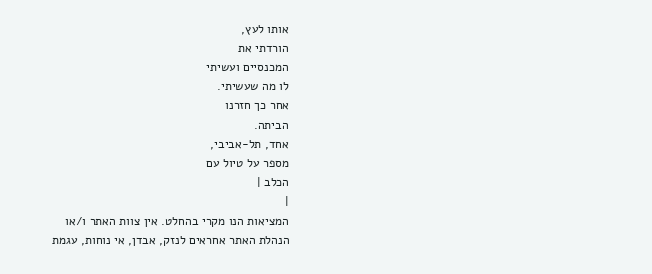אותו לעץ,
הורדתי את
המכנסיים ועשיתי
לו מה שעשיתי.
אחר כך חזרנו
הביתה.
אחד, תל-אביבי,
מספר על טיול עם
הכלב |
|
המציאות הנו מקרי בהחלט. אין צוות האתר ו/או
הנהלת האתר אחראים לנזק, אבדן, אי נוחות, עגמת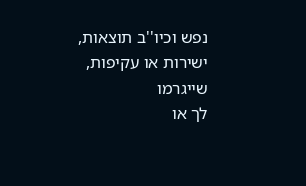נפש וכיו''ב תוצאות, ישירות או עקיפות, שייגרמו
לך או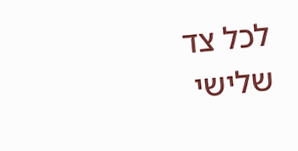לכל צד שלישי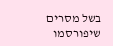בשל מסרים שיפורסמו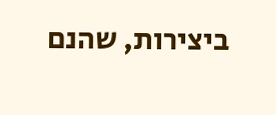ביצירות, שהנם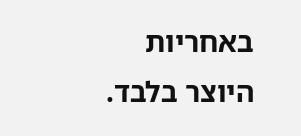באחריות היוצר בלבד.